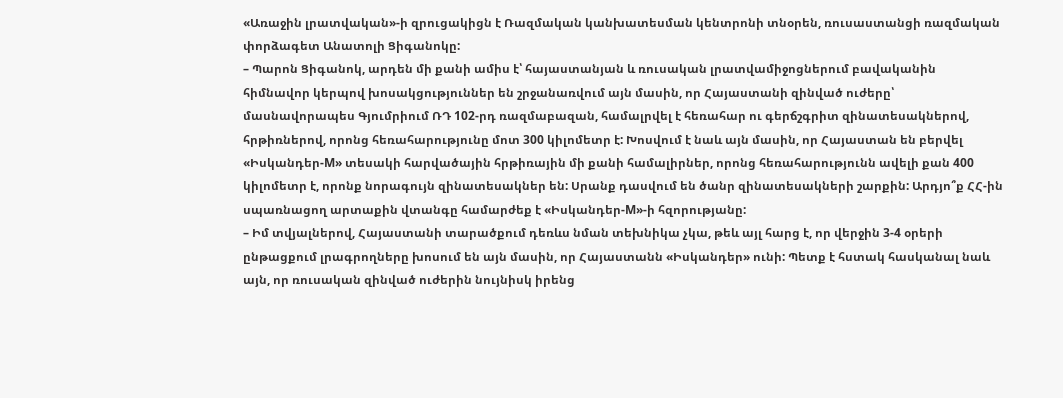«Առաջին լրատվական»-ի զրուցակիցն է Ռազմական կանխատեսման կենտրոնի տնօրեն, ռուսաստանցի ռազմական փորձագետ Անատոլի Ցիգանոկը:
– Պարոն Ցիգանոկ, արդեն մի քանի ամիս է՝ հայաստանյան և ռուսական լրատվամիջոցներում բավականին հիմնավոր կերպով խոսակցություններ են շրջանառվում այն մասին, որ Հայաստանի զինված ուժերը՝ մասնավորապես Գյումրիում ՌԴ 102-րդ ռազմաբազան, համալրվել է հեռահար ու գերճշգրիտ զինատեսակներով, հրթիռներով, որոնց հեռահարությունը մոտ 300 կիլոմետր է: Խոսվում է նաև այն մասին, որ Հայաստան են բերվել «Իսկանդեր-М» տեսակի հարվածային հրթիռային մի քանի համալիրներ, որոնց հեռահարությունն ավելի քան 400 կիլոմետր է, որոնք նորագույն զինատեսակներ են: Սրանք դասվում են ծանր զինատեսակների շարքին: Արդյո՞ք ՀՀ-ին սպառնացող արտաքին վտանգը համարժեք է «Իսկանդեր-М»-ի հզորությանը:
– Իմ տվյալներով, Հայաստանի տարածքում դեռևս նման տեխնիկա չկա, թեև այլ հարց է, որ վերջին 3-4 օրերի ընթացքում լրագրողները խոսում են այն մասին, որ Հայաստանն «Իսկանդեր» ունի: Պետք է հստակ հասկանալ նաև այն, որ ռուսական զինված ուժերին նույնիսկ իրենց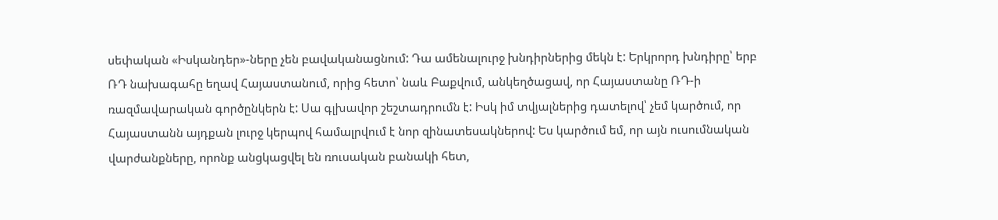սեփական «Իսկանդեր»-ները չեն բավականացնում: Դա ամենալուրջ խնդիրներից մեկն է: Երկրորդ խնդիրը՝ երբ ՌԴ նախագահը եղավ Հայաստանում, որից հետո՝ նաև Բաքվում, անկեղծացավ, որ Հայաստանը ՌԴ-ի ռազմավարական գործընկերն է: Սա գլխավոր շեշտադրումն է: Իսկ իմ տվյալներից դատելով՝ չեմ կարծում, որ Հայաստանն այդքան լուրջ կերպով համալրվում է նոր զինատեսակներով: Ես կարծում եմ, որ այն ուսումնական վարժանքները, որոնք անցկացվել են ռուսական բանակի հետ,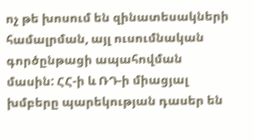ոչ թե խոսում են զինատեսակների համալրման, այլ ուսումնական գործընթացի ապահովման մասին: ՀՀ-ի և ՌԴ-ի միացյալ խմբերը պարեկության դասեր են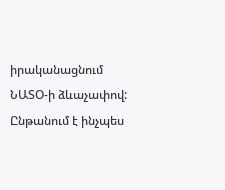իրականացնում ՆԱՏՕ-ի ձևաչափով: Ընթանում է ինչպես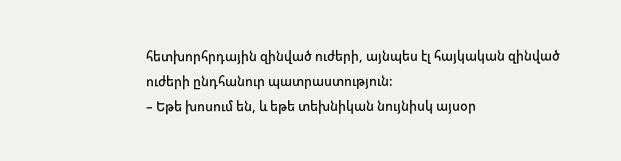հետխորհրդային զինված ուժերի, այնպես էլ հայկական զինված ուժերի ընդհանուր պատրաստություն:
– Եթե խոսում են, և եթե տեխնիկան նույնիսկ այսօր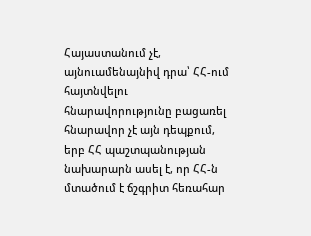Հայաստանում չէ, այնուամենայնիվ դրա՝ ՀՀ-ում հայտնվելու հնարավորությունը բացառել հնարավոր չէ այն դեպքում, երբ ՀՀ պաշտպանության նախարարն ասել է, որ ՀՀ-ն մտածում է ճշգրիտ հեռահար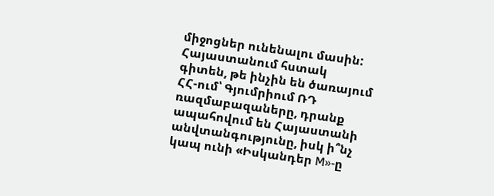միջոցներ ունենալու մասին: Հայաստանում հստակ գիտեն, թե ինչին են ծառայում ՀՀ-ում՝ Գյումրիում ՌԴ ռազմաբազաները, դրանք ապահովում են Հայաստանի անվտանգությունը, իսկ ի՞նչ կապ ունի «Իսկանդեր M»-ը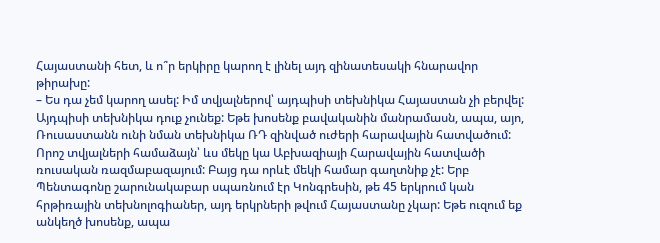Հայաստանի հետ, և ո՞ր երկիրը կարող է լինել այդ զինատեսակի հնարավոր թիրախը:
– Ես դա չեմ կարող ասել: Իմ տվյալներով՝ այդպիսի տեխնիկա Հայաստան չի բերվել: Այդպիսի տեխնիկա դուք չունեք: Եթե խոսենք բավականին մանրամասն, ապա, այո, Ռուսաստանն ունի նման տեխնիկա ՌԴ զինված ուժերի հարավային հատվածում: Որոշ տվյալների համաձայն՝ ևս մեկը կա Աբխազիայի Հարավային հատվածի ռուսական ռազմաբազայում: Բայց դա որևէ մեկի համար գաղտնիք չէ: Երբ Պենտագոնը շարունակաբար սպառնում էր Կոնգրեսին, թե 45 երկրում կան հրթիռային տեխնոլոգիաներ, այդ երկրների թվում Հայաստանը չկար: Եթե ուզում եք անկեղծ խոսենք, ապա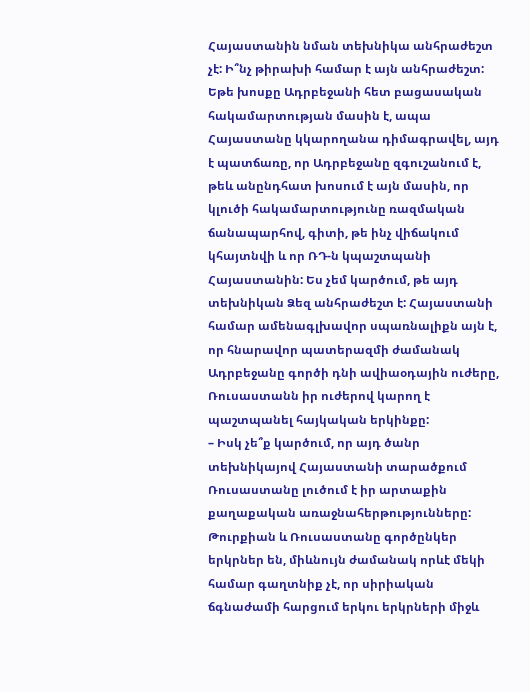Հայաստանին նման տեխնիկա անհրաժեշտ չէ: Ի՞նչ թիրախի համար է այն անհրաժեշտ: Եթե խոսքը Ադրբեջանի հետ բացասական հակամարտության մասին է, ապա Հայաստանը կկարողանա դիմագրավել, այդ է պատճառը, որ Ադրբեջանը զգուշանում է, թեև անընդհատ խոսում է այն մասին, որ կլուծի հակամարտությունը ռազմական ճանապարհով, գիտի, թե ինչ վիճակում կհայտնվի և որ ՌԴ-ն կպաշտպանի Հայաստանին: Ես չեմ կարծում, թե այդ տեխնիկան Ձեզ անհրաժեշտ է: Հայաստանի համար ամենագլխավոր սպառնալիքն այն է, որ հնարավոր պատերազմի ժամանակ Ադրբեջանը գործի դնի ավիաօդային ուժերը, Ռուսաստանն իր ուժերով կարող է պաշտպանել հայկական երկինքը:
– Իսկ չե՞ք կարծում, որ այդ ծանր տեխնիկայով Հայաստանի տարածքում Ռուսաստանը լուծում է իր արտաքին քաղաքական առաջնահերթությունները: Թուրքիան և Ռուսաստանը գործընկեր երկրներ են, միևնույն ժամանակ որևէ մեկի համար գաղտնիք չէ, որ սիրիական ճգնաժամի հարցում երկու երկրների միջև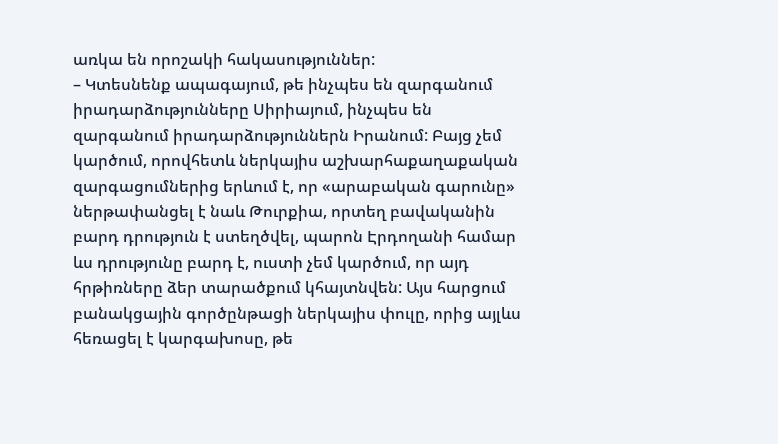առկա են որոշակի հակասություններ:
– Կտեսնենք ապագայում, թե ինչպես են զարգանում իրադարձությունները Սիրիայում, ինչպես են զարգանում իրադարձություններն Իրանում: Բայց չեմ կարծում, որովհետև ներկայիս աշխարհաքաղաքական զարգացումներից երևում է, որ «արաբական գարունը» ներթափանցել է նաև Թուրքիա, որտեղ բավականին բարդ դրություն է ստեղծվել, պարոն Էրդողանի համար ևս դրությունը բարդ է, ուստի չեմ կարծում, որ այդ հրթիռները ձեր տարածքում կհայտնվեն: Այս հարցում բանակցային գործընթացի ներկայիս փուլը, որից այլևս հեռացել է կարգախոսը, թե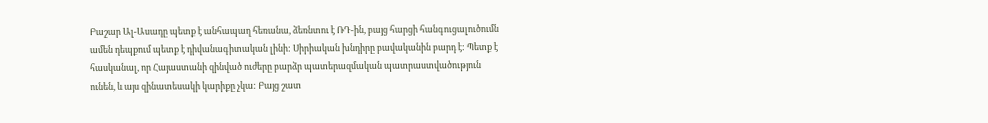Բաշար Ալ-Ասադը պետք է անհապաղ հեռանա, ձեռնտու է ՌԴ-ին, բայց հարցի հանգուցալուծումն ամեն դեպքում պետք է դիվանագիտական լինի: Սիրիական խնդիրը բավականին բարդ է: Պետք է հասկանալ, որ Հայաստանի զինված ուժերը բարձր պատերազմական պատրաստվածություն ունեն, և այս զինատեսակի կարիքը չկա: Բայց շատ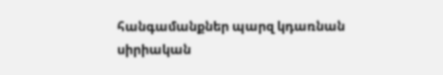հանգամանքներ պարզ կդառնան սիրիական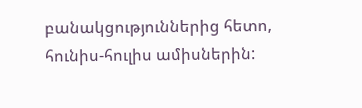բանակցություններից հետո, հունիս-հուլիս ամիսներին: